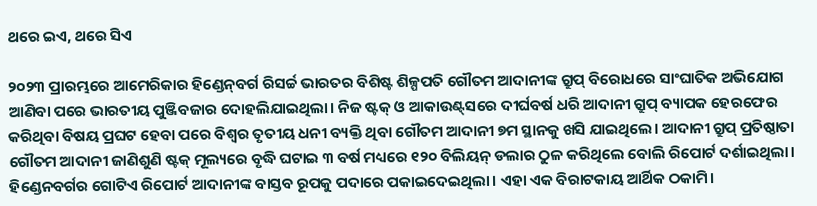ଥରେ ଇଏ, ଥରେ ସିଏ

୨୦୨୩ ପ୍ରାରମ୍ଭରେ ଆମେରିକାର ହିଣ୍ଡେନ୍‌ବର୍ଗ ରିସର୍ଚ୍ଚ ଭାରତର ବିଶିଷ୍ଟ ଶିଳ୍ପପତି ଗୌତମ ଆଦାନୀଙ୍କ ଗ୍ରୁପ୍‌ ବିରୋଧରେ ସାଂଘାତିକ ଅଭିଯୋଗ ଆଣିବା ପରେ ଭାରତୀୟ ପୁଞ୍ଜିବଜାର ଦୋହଲିଯାଇଥିଲା। ନିଜ ଷ୍ଟକ୍‌ ଓ ଆକାଉଣ୍ଟ୍‌ସରେ ଦୀର୍ଘବର୍ଷ ଧରି ଆଦାନୀ ଗ୍ରୁପ୍‌ ବ୍ୟାପକ ହେରଫେର କରିଥିବା ବିଷୟ ପ୍ରଘଟ ହେବା ପରେ ବିଶ୍ୱର ତୃତୀୟ ଧନୀ ବ୍ୟକ୍ତି ଥିବା ଗୌତମ ଆଦାନୀ ୭ମ ସ୍ଥାନକୁ ଖସି ଯାଇଥିଲେ। ଆଦାନୀ ଗ୍ରୁପ୍‌ ପ୍ରତିଷ୍ଠାତା ଗୌତମ ଆଦାନୀ ଜାଣିଶୁଣି ଷ୍ଟକ୍‌ ମୂଲ୍ୟରେ ବୃଦ୍ଧି ଘଟାଇ ୩ ବର୍ଷ ମଧ୍ୟରେ ୧୨୦ ବିଲିୟନ୍‌ ଡଲାର ଠୁଳ କରିଥିଲେ ବୋଲି ରିପୋର୍ଟ ଦର୍ଶାଇଥିଲା। ହିଣ୍ଡେନବର୍ଗର ଗୋଟିଏ ରିପୋର୍ଟ ଆଦାନୀଙ୍କ ବାସ୍ତବ ରୂପକୁ ପଦାରେ ପକାଇଦେଇଥିଲା। ଏହା ଏକ ବିରାଟକାୟ ଆର୍ଥିକ ଠକାମି।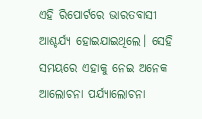ଏହି ରିପୋର୍ଟରେ ଭାରତବାସୀ ଆଶ୍ଚର୍ଯ୍ୟ ହୋଇଯାଇଥିଲେ। ସେହି ସମୟରେ ଏହାକୁ ନେଇ ଅନେକ ଆଲୋଚନା ପର୍ଯ୍ୟାଲୋଚନା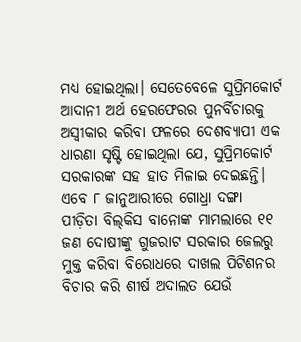ମଧ୍ୟ ହୋଇଥିଲା। ସେତେବେଳେ ସୁପ୍ରିମକୋର୍ଟ ଆଦାନୀ ଅର୍ଥ ହେରଫେରର ପୁନର୍ବିଚାରକୁ ଅସ୍ବୀକାର କରିବା ଫଳରେ ଦେଶବ୍ୟାପୀ ଏକ ଧାରଣା ସୃଷ୍ଟି ହୋଇଥିଲା ଯେ, ସୁପ୍ରିମକୋର୍ଟ ସରକାରଙ୍କ ସହ ହାତ ମିଳାଇ ଦେଇଛନ୍ତି। ଏବେ ୮ ଜାନୁଆରୀରେ ଗୋଧ୍ରା ଦଙ୍ଗା ପୀଡ଼ିତା ବିଲ୍‌କିସ ବାନୋଙ୍କ ମାମଲାରେ ୧୧ ଜଣ ଦୋଷୀଙ୍କୁ ଗୁଜରାଟ ସରକାର ଜେଲରୁ ମୁକ୍ତ କରିବା ବିରୋଧରେ ଦାଖଲ ପିଟିଶନର ବିଚାର କରି ଶୀର୍ଷ ଅଦାଲତ ଯେଉଁ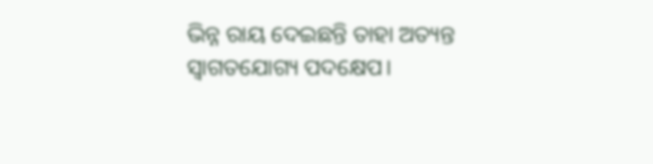ଭିନ୍ନ ରାୟ ଦେଇଛନ୍ତି ତାହା ଅତ୍ୟନ୍ତ ସ୍ବାଗତଯୋଗ୍ୟ ପଦକ୍ଷେପ।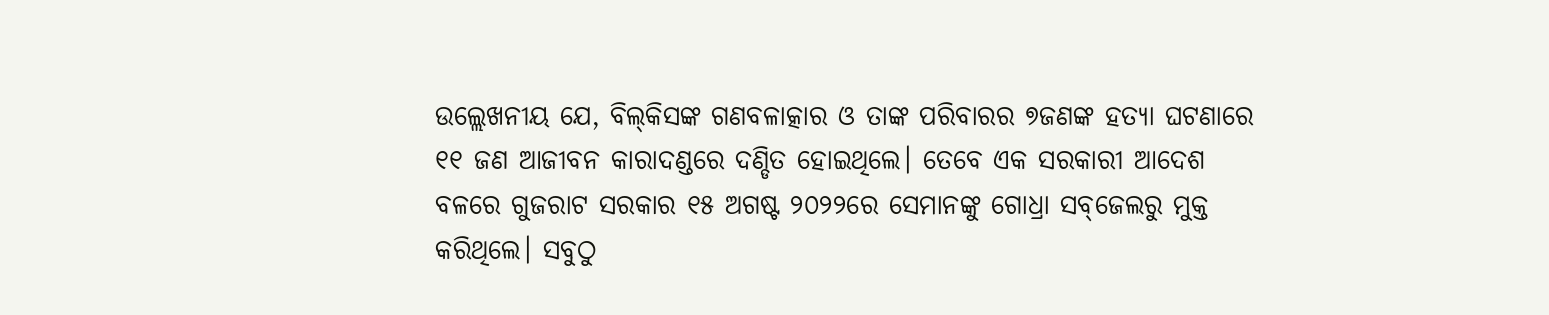ଉଲ୍ଲେଖନୀୟ ଯେ, ବିଲ୍‌କିସଙ୍କ ଗଣବଳାତ୍କାର ଓ ତାଙ୍କ ପରିବାରର ୭ଜଣଙ୍କ ହତ୍ୟା ଘଟଣାରେ ୧୧ ଜଣ ଆଜୀବନ କାରାଦଣ୍ଡରେ ଦଣ୍ଡିତ ହୋଇଥିଲେ। ତେବେ ଏକ ସରକାରୀ ଆଦେଶ ବଳରେ ଗୁଜରାଟ ସରକାର ୧୫ ଅଗଷ୍ଟ ୨୦୨୨ରେ ସେମାନଙ୍କୁ ଗୋଧ୍ରା ସବ୍‌ଜେଲରୁ ମୁକ୍ତ କରିଥିଲେ। ସବୁଠୁ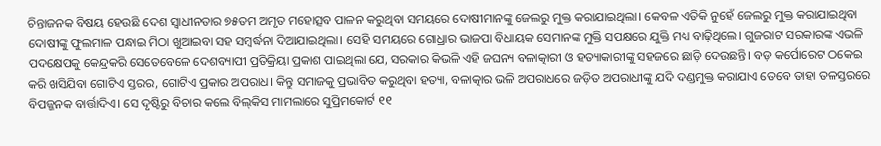ଚିନ୍ତାଜନକ ବିଷୟ ହେଉଛି ଦେଶ ସ୍ବାଧୀନତାର ୭୫ତମ ଅମୃତ ମହୋତ୍ସବ ପାଳନ କରୁଥିବା ସମୟରେ ଦୋଷୀମାନଙ୍କୁ ଜେଲରୁ ମୁକ୍ତ କରାଯାଇଥିଲା। କେବଳ ଏତିକି ନୁହେଁ ଜେଲରୁ ମୁକ୍ତ କରାଯାଇଥିବା ଦୋଷୀଙ୍କୁ ଫୁଲମାଳ ପନ୍ଧାଇ ମିଠା ଖୁଆଇବା ସହ ସମ୍ବର୍ଦ୍ଧନା ଦିଆଯାଇଥିଲା। ସେହି ସମୟରେ ଗୋଧ୍ରାର ଭାଜପା ବିଧାୟକ ସେମାନଙ୍କ ମୁକ୍ତି ସପକ୍ଷରେ ଯୁକ୍ତି ମଧ୍ୟ ବାଢ଼ିଥିଲେ। ଗୁଜରାଟ ସରକାରଙ୍କ ଏଭଳି ପଦକ୍ଷେପକୁ କେନ୍ଦ୍ରକରି ସେତେବେଳେ ଦେଶବ୍ୟାପୀ ପ୍ରତିକ୍ରିୟା ପ୍ରକାଶ ପାଇଥିଲା ଯେ, ସରକାର କିଭଳି ଏହି ଜଘନ୍ୟ ବଳାତ୍କାରୀ ଓ ହତ୍ୟାକାରୀଙ୍କୁ ସହଜରେ ଛାଡ଼ି ଦେଉଛନ୍ତି। ବଡ଼ କର୍ପୋରେଟ ଠକେଇ କରି ଖସିଯିବା ଗୋଟିଏ ସ୍ତରର, ଗୋଟିଏ ପ୍ରକାର ଅପରାଧ। କିନ୍ତୁ ସମାଜକୁ ପ୍ରଭାବିତ କରୁଥିବା ହତ୍ୟା, ବଳାତ୍କାର ଭଳି ଅପରାଧରେ ଜଡ଼ିତ ଅପରାଧୀଙ୍କୁ ଯଦି ଦଣ୍ଡମୁକ୍ତ କରାଯାଏ ତେବେ ତାହା ତଳସ୍ତରରେ ବିପଜ୍ଜନକ ବାର୍ତ୍ତାଦିଏ। ସେ ଦୃଷ୍ଟିରୁ ବିଚାର କଲେ ବିଲ୍‌କିସ ମାମଲାରେ ସୁପ୍ରିମକୋର୍ଟ ୧୧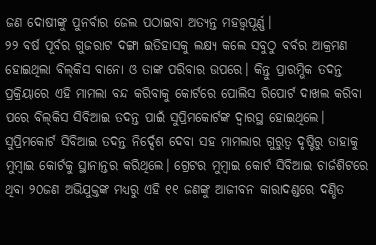ଜଣ ଦୋଷୀଙ୍କୁ ପୁନର୍ବାର ଜେଲ ପଠାଇବା ଅତ୍ୟନ୍ତ ମହତ୍ତ୍ୱପୂର୍ଣ୍ଣ।
୨୨ ବର୍ଷ ପୂର୍ବର ଗୁଜରାଟ ଦଙ୍ଗା ଇତିହାସକୁ ଲକ୍ଷ୍ୟ କଲେ ସବୁଠୁ ବର୍ବର ଆକ୍ରମଣ ହୋଇଥିଲା ବିଲ୍‌କିସ ବାନୋ ଓ ତାଙ୍କ ପରିବାର ଉପରେ। କିନ୍ତୁ ପ୍ରାରମ୍ଭିକ ତଦନ୍ତ ପ୍ରକ୍ରିୟାରେ ଏହି ମାମଲା ବନ୍ଦ କରିବାକୁ କୋର୍ଟରେ ପୋଲିସ ରିପୋର୍ଟ ଦାଖଲ କରିବା ପରେ ବିଲ୍‌କିସ ସିବିଆଇ ତଦନ୍ତ ପାଇଁ ସୁପ୍ରିମକୋର୍ଟଙ୍କ ଦ୍ୱାରସ୍ଥ ହୋଇଥିଲେ। ସୁପ୍ରିମକୋର୍ଟ ସିବିଆଇ ତଦନ୍ତ ନିର୍ଦ୍ଦେଶ ଦେବା ସହ ମାମଲାର ଗୁରୁତ୍ୱ ଦୃଷ୍ଟିରୁ ତାହାକୁ ମୁମ୍ବାଇ କୋର୍ଟକୁ ସ୍ଥାନାନ୍ତର କରିଥିଲେ। ଗ୍ରେଟର ମୁମ୍ବାଇ କୋର୍ଟ ସିବିଆଇ ଚାର୍ଜଶିଟରେ ଥିବା ୨୦ଜଣ ଅଭିଯୁକ୍ତଙ୍କ ମଧ୍ୟରୁ ଏହି ୧୧ ଜଣଙ୍କୁ ଆଜୀବନ କାରାଦଣ୍ଡରେ ଦଣ୍ଡିତ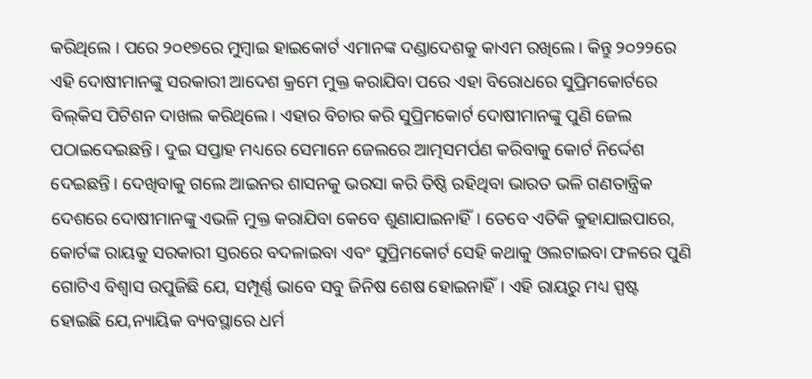କରିଥିଲେ । ପରେ ୨୦୧୭ରେ ମୁମ୍ବାଇ ହାଇକୋର୍ଟ ଏମାନଙ୍କ ଦଣ୍ଡାଦେଶକୁ କାଏମ ରଖିଲେ। କିନ୍ତୁ ୨୦୨୨ରେ ଏହି ଦୋଷୀମାନଙ୍କୁ ସରକାରୀ ଆଦେଶ କ୍ରମେ ମୁକ୍ତ କରାଯିବା ପରେ ଏହା ବିରୋଧରେ ସୁପ୍ରିମକୋର୍ଟରେ ବିଲ୍‌କିସ ପିଟିଶନ ଦାଖଲ କରିଥିଲେ। ଏହାର ବିଚାର କରି ସୁପ୍ରିମକୋର୍ଟ ଦୋଷୀମାନଙ୍କୁ ପୁଣି ଜେଲ ପଠାଇଦେଇଛନ୍ତି। ଦୁଇ ସପ୍ତାହ ମଧ୍ୟରେ ସେମାନେ ଜେଲରେ ଆତ୍ମସମର୍ପଣ କରିବାକୁ କୋର୍ଟ ନିର୍ଦ୍ଦେଶ ଦେଇଛନ୍ତି। ଦେଖିବାକୁ ଗଲେ ଆଇନର ଶାସନକୁ ଭରସା କରି ତିଷ୍ଠି ରହିଥିବା ଭାରତ ଭଳି ଗଣତାନ୍ତ୍ରିକ ଦେଶରେ ଦୋଷୀମାନଙ୍କୁ ଏଭଳି ମୁକ୍ତ କରାଯିବା କେବେ ଶୁଣାଯାଇନାହିଁ। ତେବେ ଏତିକି କୁହାଯାଇପାରେ, କୋର୍ଟଙ୍କ ରାୟକୁ ସରକାରୀ ସ୍ତରରେ ବଦଳାଇବା ଏବଂ ସୁପ୍ରିମକୋର୍ଟ ସେହି କଥାକୁ ଓଲଟାଇବା ଫଳରେ ପୁଣି ଗୋଟିଏ ବିଶ୍ୱାସ ଉପୁଜିଛି ଯେ, ସମ୍ପୂର୍ଣ୍ଣ ଭାବେ ସବୁ ଜିନିଷ ଶେଷ ହୋଇନାହିଁ। ଏହି ରାୟରୁ ମଧ୍ୟ ସ୍ପଷ୍ଟ ହୋଇଛି ଯେ,ନ୍ୟାୟିକ ବ୍ୟବସ୍ଥାରେ ଧର୍ମ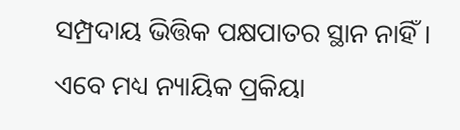ସମ୍ପ୍ରଦାୟ ଭିତ୍ତିକ ପକ୍ଷପାତର ସ୍ଥାନ ନାହିଁ। ଏବେ ମଧ୍ୟ ନ୍ୟାୟିକ ପ୍ରକିୟା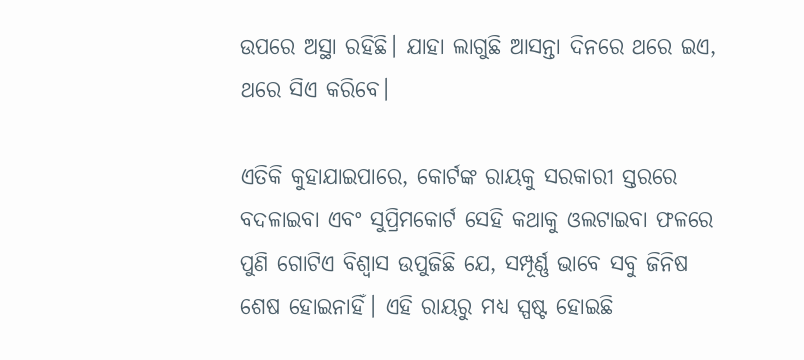ଉପରେ ଅସ୍ଥା ରହିଛି। ଯାହା ଲାଗୁଛି ଆସନ୍ତା ଦିନରେ ଥରେ ଇଏ, ଥରେ ସିଏ କରିବେ।

ଏତିକି କୁହାଯାଇପାରେ, କୋର୍ଟଙ୍କ ରାୟକୁ ସରକାରୀ ସ୍ତରରେ ବଦଳାଇବା ଏବଂ ସୁପ୍ରିମକୋର୍ଟ ସେହି କଥାକୁ ଓଲଟାଇବା ଫଳରେ ପୁଣି ଗୋଟିଏ ବିଶ୍ୱାସ ଉପୁଜିଛି ଯେ, ସମ୍ପୂର୍ଣ୍ଣ ଭାବେ ସବୁ ଜିନିଷ ଶେଷ ହୋଇନାହିଁ। ଏହି ରାୟରୁ ମଧ୍ୟ ସ୍ପଷ୍ଟ ହୋଇଛି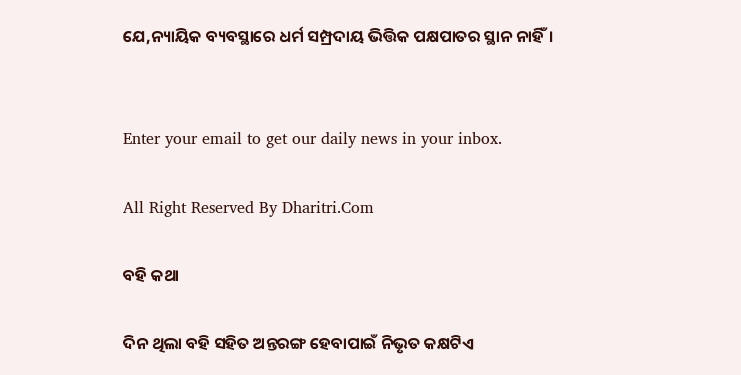ଯେ,ନ୍ୟାୟିକ ବ୍ୟବସ୍ଥାରେ ଧର୍ମ ସମ୍ପ୍ରଦାୟ ଭିତ୍ତିକ ପକ୍ଷପାତର ସ୍ଥାନ ନାହିଁ।


Enter your email to get our daily news in your inbox.

All Right Reserved By Dharitri.Com

ବହି କଥା

ଦିନ ଥିଲା ବହି ସହିତ ଅନ୍ତରଙ୍ଗ ହେବାପାଇଁ ନିଭୃତ କକ୍ଷଟିଏ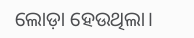ଲୋଡ଼ା ହେଉଥିଲା।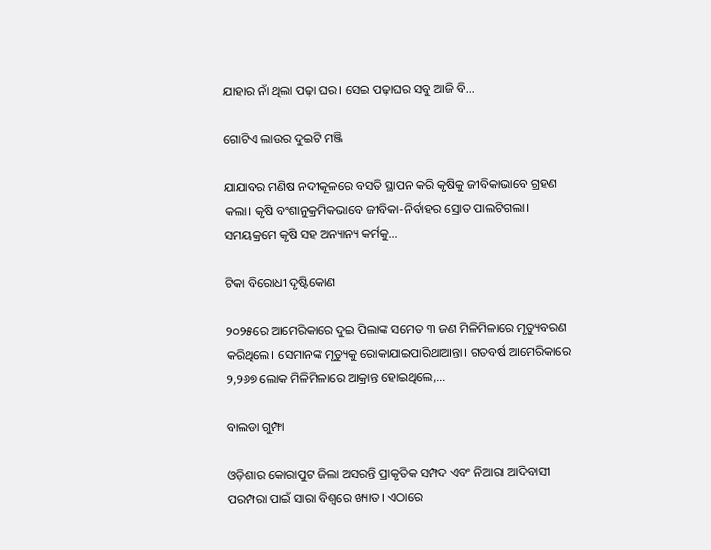ଯାହାର ନାଁ ଥିଲା ପଢ଼ା ଘର। ସେଇ ପଢ଼ାଘର ସବୁ ଆଜି ବି…

ଗୋଟିଏ ଲାଉର ଦୁଇଟି ମଞ୍ଜି

ଯାଯାବର ମଣିଷ ନଦୀକୂଳରେ ବସତି ସ୍ଥାପନ କରି କୃଷିକୁ ଜୀବିକାଭାବେ ଗ୍ରହଣ କଲା। କୃଷି ବଂଶାନୁକ୍ରମିକଭାବେ ଜୀବିକା-ନିର୍ବାହର ସ୍ରୋତ ପାଲଟିଗଲା। ସମୟକ୍ରମେ କୃଷି ସହ ଅନ୍ୟାନ୍ୟ କର୍ମକୁ…

ଟିକା ବିରୋଧୀ ଦୃଷ୍ଟିକୋଣ

୨୦୨୫ରେ ଆମେରିକାରେ ଦୁଇ ପିଲାଙ୍କ ସମେତ ୩ ଜଣ ମିଳିମିଳାରେ ମୃତ୍ୟୁବରଣ କରିଥିଲେ। ସେମାନଙ୍କ ମୃତ୍ୟୁକୁ ରୋକାଯାଇପାରିଥାଆନ୍ତା। ଗତବର୍ଷ ଆମେରିକାରେ ୨,୨୬୭ ଲୋକ ମିଳିମିଳାରେ ଆକ୍ରାନ୍ତ ହୋଇଥିଲେ,…

ବାଲଡା ଗୁମ୍ଫା

ଓଡ଼ିଶାର କୋରାପୁଟ ଜିଲା ଅସରନ୍ତି ପ୍ରାକୃତିକ ସମ୍ପଦ ଏବଂ ନିଆରା ଆଦିବାସୀ ପରମ୍ପରା ପାଇଁ ସାରା ବିଶ୍ବରେ ଖ୍ୟାତ। ଏଠାରେ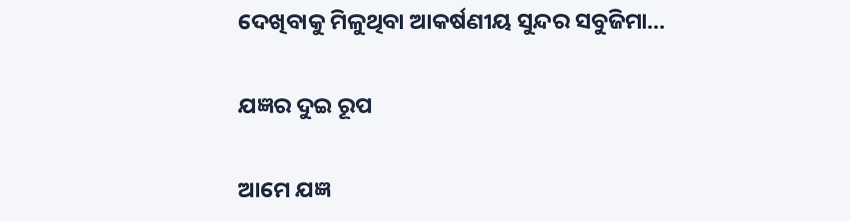ଦେଖିବାକୁ ମିଳୁଥିବା ଆକର୍ଷଣୀୟ ସୁନ୍ଦର ସବୁଜିମା…

ଯଜ୍ଞର ଦୁଇ ରୂପ

ଆମେ ଯଜ୍ଞ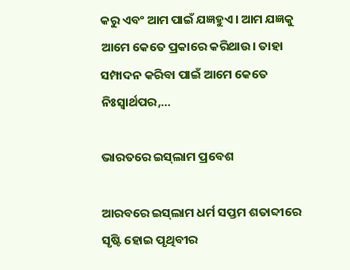କରୁ ଏବଂ ଆମ ପାଇଁ ଯଜ୍ଞହୁଏ। ଆମ ଯଜ୍ଞକୁ ଆମେ କେତେ ପ୍ରକାରେ କରିଥାଉ। ତାହା ସମ୍ପାଦନ କରିବା ପାଇଁ ଆମେ କେତେ ନିଃସ୍ବାର୍ଥପର,…

ଭାରତରେ ଇସ୍‌ଲାମ ପ୍ରବେଶ

ଆରବରେ ଇସ୍‌ଲାମ ଧର୍ମ ସପ୍ତମ ଶତାବ୍ଦୀରେ ସୃଷ୍ଟି ହୋଇ ପୃଥିବୀର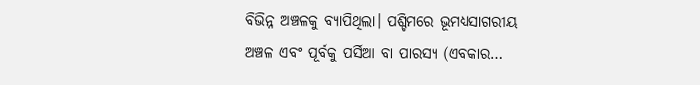ବିଭିନ୍ନ ଅଞ୍ଚଳକୁ ବ୍ୟାପିଥିଲା। ପଶ୍ଚିମରେ ଭୂମଧ୍ୟସାଗରୀୟ ଅଞ୍ଚଳ ଏବଂ ପୂର୍ବକୁ ପର୍ସିଆ ବା ପାରସ୍ୟ (ଏବକାର…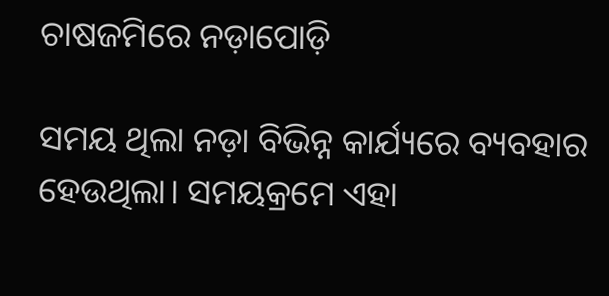ଚାଷଜମିରେ ନଡ଼ାପୋଡ଼ି

ସମୟ ଥିଲା ନଡ଼ା ବିଭିନ୍ନ କାର୍ଯ୍ୟରେ ବ୍ୟବହାର ହେଉଥିଲା। ସମୟକ୍ରମେ ଏହା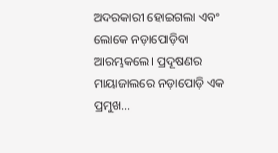ଅଦରକାରୀ ହୋଇଗଲା ଏବଂ ଲୋକେ ନଡ଼ାପୋଡ଼ିବା ଆରମ୍ଭକଲେ। ପ୍ରଦୂଷଣର ମାୟାଜାଲରେ ନଡ଼ାପୋଡ଼ି ଏକ ପ୍ରମୁଖ…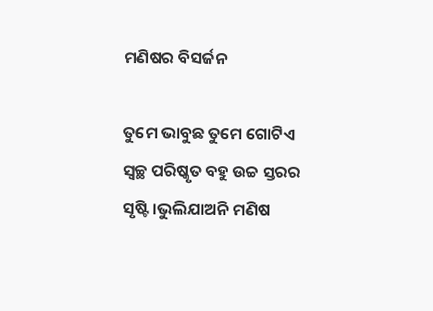ମଣିଷର ବିସର୍ଜନ

ତୁମେ ଭାବୁଛ ତୁମେ ଗୋଟିଏ ସ୍ବଚ୍ଛ ପରିଷ୍କୃତ ବହୁ ଉଚ୍ଚ ସ୍ତରର ସୃଷ୍ଟି।ଭୁଲିଯାଅନି ମଣିଷ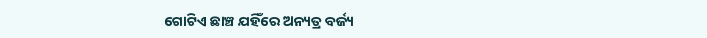ଗୋଟିଏ ଛାଞ୍ଚ ଯହିଁରେ ଅନ୍ୟତ୍ର ବର୍ଜ୍ୟ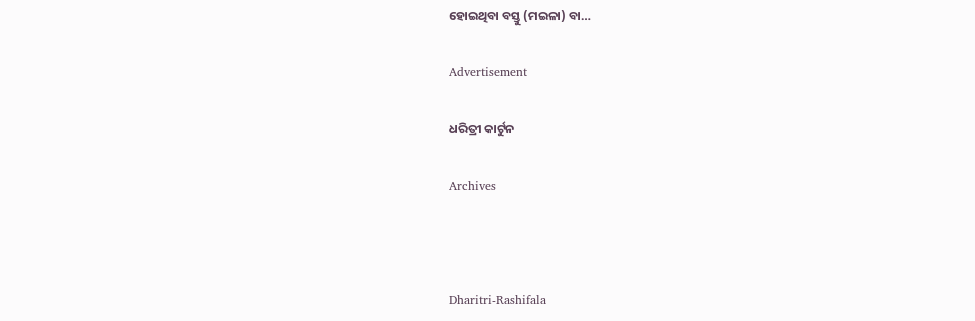ହୋଇଥିବା ବସ୍ତୁ (ମଇଳା) ବା…

Advertisement

ଧରିତ୍ରୀ କାର୍ଟୁନ

Archives



Dharitri-Rashifala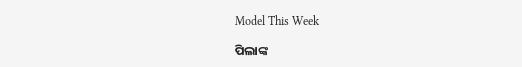Model This Week

ପିଲାଙ୍କ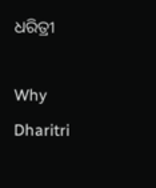ଧରିତ୍ରୀ

Why Dharitri